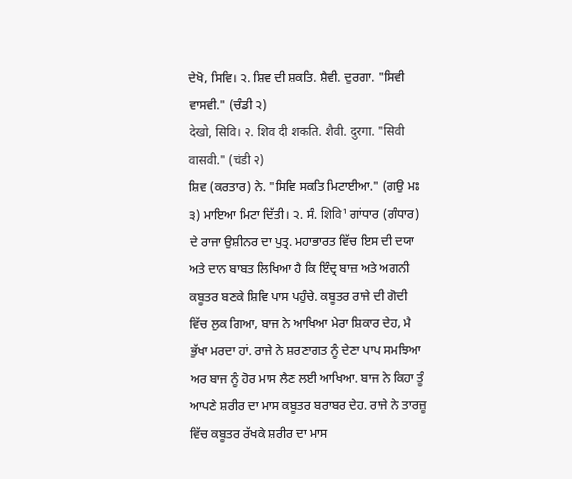ਦੇਖੋ, ਸਿਵਿ। ੨. ਸ਼ਿਵ ਦੀ ਸ਼ਕਤਿ. ਸ਼ੈਵੀ. ਦੁਰਗਾ. "ਸਿਵੀ ਵਾਸਵੀ." (ਚੰਡੀ ੨)
देखो, सिवि। २. शिव दी शकति. शैवी. दुरगा. "सिवी वासवी." (चंडी २)
ਸ਼ਿਵ (ਕਰਤਾਰ) ਨੇ. "ਸਿਵਿ ਸਕਤਿ ਮਿਟਾਈਆ." (ਗਉ ਮਃ ੩) ਮਾਇਆ ਮਿਟਾ ਦਿੱਤੀ। ੨. ਸੰ. शिवि¹ ਗਾਂਧਾਰ (ਗੰਧਾਰ) ਦੇ ਰਾਜਾ ਉਸ਼ੀਨਰ ਦਾ ਪੁਤ੍ਰ. ਮਹਾਭਾਰਤ ਵਿੱਚ ਇਸ ਦੀ ਦਯਾ ਅਤੇ ਦਾਨ ਬਾਬਤ ਲਿਖਿਆ ਹੈ ਕਿ ਇੰਦ੍ਰ ਬਾਜ਼ ਅਤੇ ਅਗਨੀ ਕਬੂਤਰ ਬਣਕੇ ਸ਼ਿਵਿ ਪਾਸ ਪਹੁੰਚੇ. ਕਬੂਤਰ ਰਾਜੇ ਦੀ ਗੋਦੀ ਵਿੱਚ ਲੁਕ ਗਿਆ, ਬਾਜ ਨੇ ਆਖਿਆ ਮੇਰਾ ਸ਼ਿਕਾਰ ਦੇਹ, ਮੈ ਭੁੱਖਾ ਮਰਦਾ ਹਾਂ. ਰਾਜੇ ਨੇ ਸ਼ਰਣਾਗਤ ਨੂੰ ਦੇਣਾ ਪਾਪ ਸਮਝਿਆ ਅਰ ਬਾਜ ਨੂੰ ਹੋਰ ਮਾਸ ਲੈਣ ਲਈ ਆਖਿਆ. ਬਾਜ ਨੇ ਕਿਹਾ ਤੂੰ ਆਪਣੇ ਸ਼ਰੀਰ ਦਾ ਮਾਸ ਕਬੂਤਰ ਬਰਾਬਰ ਦੇਹ. ਰਾਜੇ ਨੇ ਤਾਰਜ਼ੂ ਵਿੱਚ ਕਬੂਤਰ ਰੱਖਕੇ ਸ਼ਰੀਰ ਦਾ ਮਾਸ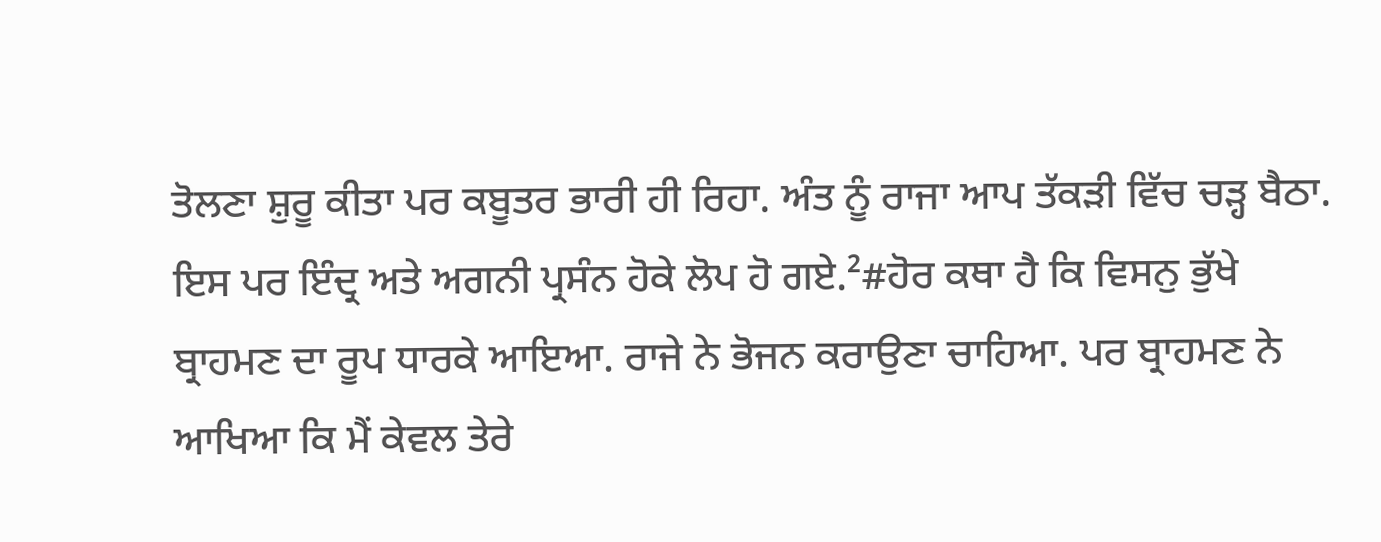ਤੋਲਣਾ ਸ਼ੁਰੂ ਕੀਤਾ ਪਰ ਕਬੂਤਰ ਭਾਰੀ ਹੀ ਰਿਹਾ. ਅੰਤ ਨੂੰ ਰਾਜਾ ਆਪ ਤੱਕੜੀ ਵਿੱਚ ਚੜ੍ਹ ਬੈਠਾ. ਇਸ ਪਰ ਇੰਦ੍ਰ ਅਤੇ ਅਗਨੀ ਪ੍ਰਸੰਨ ਹੋਕੇ ਲੋਪ ਹੋ ਗਏ.²#ਹੋਰ ਕਥਾ ਹੈ ਕਿ ਵਿਸਨੁ ਭੁੱਖੇ ਬ੍ਰਾਹਮਣ ਦਾ ਰੂਪ ਧਾਰਕੇ ਆਇਆ. ਰਾਜੇ ਨੇ ਭੋਜਨ ਕਰਾਉਣਾ ਚਾਹਿਆ. ਪਰ ਬ੍ਰਾਹਮਣ ਨੇ ਆਖਿਆ ਕਿ ਮੈਂ ਕੇਵਲ ਤੇਰੇ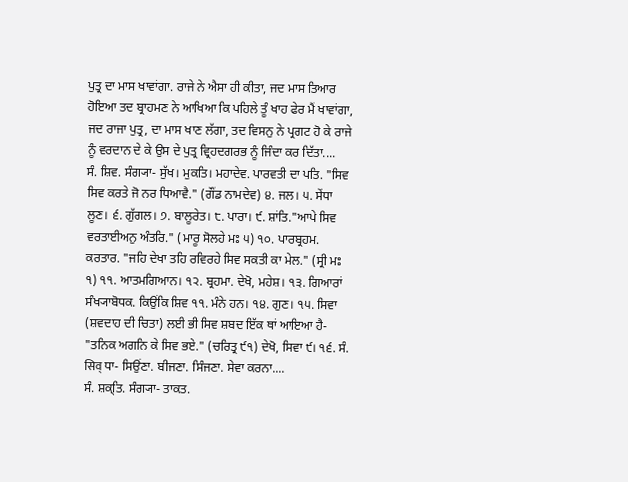ਪੁਤ੍ਰ ਦਾ ਮਾਸ ਖਾਵਾਂਗਾ. ਰਾਜੇ ਨੇ ਐਸਾ ਹੀ ਕੀਤਾ, ਜਦ ਮਾਸ ਤਿਆਰ ਹੋਇਆ ਤਦ ਬ੍ਰਾਹਮਣ ਨੇ ਆਖਿਆ ਕਿ ਪਹਿਲੇ ਤੂੰ ਖਾਹ ਫੇਰ ਮੈਂ ਖਾਵਾਂਗਾ, ਜਦ ਰਾਜਾ ਪੁਤ੍ਰ, ਦਾ ਮਾਸ ਖਾਣ ਲੱਗਾ, ਤਦ ਵਿਸਨੁ ਨੇ ਪ੍ਰਗਟ ਹੋ ਕੇ ਰਾਜੇ ਨੂੰ ਵਰਦਾਨ ਦੇ ਕੇ ਉਸ ਦੇ ਪੁਤ੍ਰ ਵ੍ਰਿਹਦਗਰਭ ਨੂੰ ਜਿੰਦਾ ਕਰ ਦਿੱਤਾ....
ਸੰ. ਸ਼ਿਵ. ਸੰਗ੍ਯਾ- ਸੁੱਖ। ਮੁਕਤਿ। ਮਹਾਦੇਵ. ਪਾਰਵਤੀ ਦਾ ਪਤਿ. "ਸਿਵ ਸਿਵ ਕਰਤੇ ਜੋ ਨਰ ਧਿਆਵੈ." (ਗੌਂਡ ਨਾਮਦੇਵ) ੪. ਜਲ। ੫. ਸੇਂਧਾ ਲੂਣ। ੬. ਗੁੱਗਲ। ੭. ਬਾਲੂਰੇਤ। ੮. ਪਾਰਾ। ੯. ਸ਼ਾਂਤਿ."ਆਪੇ ਸਿਵ ਵਰਤਾਈਅਨੁ ਅੰਤਰਿ." (ਮਾਰੂ ਸੋਲਹੇ ਮਃ ੫) ੧੦. ਪਾਰਬ੍ਰਹਮ. ਕਰਤਾਰ. "ਜਹਿ ਦੇਖਾ ਤਹਿ ਰਵਿਰਹੇ ਸਿਵ ਸਕਤੀ ਕਾ ਮੇਲ." (ਸ੍ਰੀ ਮਃ ੧) ੧੧. ਆਤਮਗਿਆਨ। ੧੨. ਬ੍ਰਹਮਾ. ਦੇਖੋ, ਮਹੇਸ਼। ੧੩. ਗਿਆਰਾਂ ਸੰਖ੍ਯਾਬੋਧਕ. ਕਿਉਂਕਿ ਸ਼ਿਵ ੧੧. ਮੰਨੇ ਹਨ। ੧੪. ਗੁਣ। ੧੫. ਸਿਵਾ (ਸ਼ਵਦਾਹ ਦੀ ਚਿਤਾ) ਲਈ ਭੀ ਸਿਵ ਸ਼ਬਦ ਇੱਕ ਥਾਂ ਆਇਆ ਹੈ- "ਤਨਿਕ ਅਗਨਿ ਕੇ ਸਿਵ ਭਏ." (ਚਰਿਤ੍ਰ ੯੧) ਦੇਖੋ, ਸਿਵਾ ੯। ੧੬. ਸੰ. सिव् ਧਾ- ਸਿਉਂਣਾ. ਬੀਜਣਾ. ਸਿੰਜਣਾ. ਸੇਵਾ ਕਰਨਾ....
ਸੰ. ਸ਼ਕ੍ਤਿ. ਸੰਗ੍ਯਾ- ਤਾਕਤ.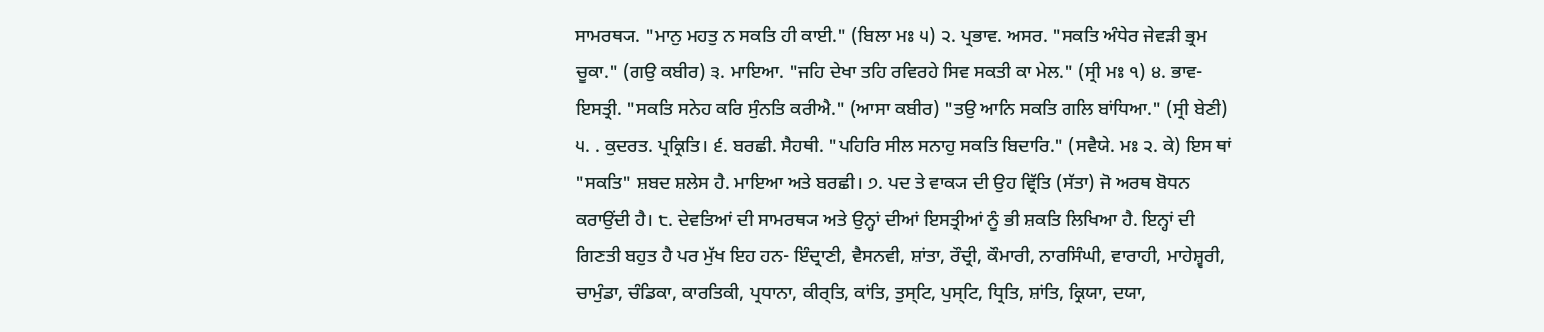ਸਾਮਰਥ੍ਯ. "ਮਾਨੁ ਮਹਤੁ ਨ ਸਕਤਿ ਹੀ ਕਾਈ." (ਬਿਲਾ ਮਃ ੫) ੨. ਪ੍ਰਭਾਵ. ਅਸਰ. "ਸਕਤਿ ਅੰਧੇਰ ਜੇਵੜੀ ਭ੍ਰਮ ਚੂਕਾ." (ਗਉ ਕਬੀਰ) ੩. ਮਾਇਆ. "ਜਹਿ ਦੇਖਾ ਤਹਿ ਰਵਿਰਹੇ ਸਿਵ ਸਕਤੀ ਕਾ ਮੇਲ." (ਸ੍ਰੀ ਮਃ ੧) ੪. ਭਾਵ- ਇਸਤ੍ਰੀ. "ਸਕਤਿ ਸਨੇਹ ਕਰਿ ਸੁੰਨਤਿ ਕਰੀਐ." (ਆਸਾ ਕਬੀਰ) "ਤਉ ਆਨਿ ਸਕਤਿ ਗਲਿ ਬਾਂਧਿਆ." (ਸ੍ਰੀ ਬੇਣੀ) ੫. . ਕੁਦਰਤ. ਪ੍ਰਕ੍ਰਿਤਿ। ੬. ਬਰਛੀ. ਸੈਹਥੀ. "ਪਹਿਰਿ ਸੀਲ ਸਨਾਹੁ ਸਕਤਿ ਬਿਦਾਰਿ." (ਸਵੈਯੇ. ਮਃ ੨. ਕੇ) ਇਸ ਥਾਂ "ਸਕਤਿ" ਸ਼ਬਦ ਸ਼ਲੇਸ ਹੈ. ਮਾਇਆ ਅਤੇ ਬਰਛੀ। ੭. ਪਦ ਤੇ ਵਾਕ੍ਯ ਦੀ ਉਹ ਵ੍ਰਿੱਤਿ (ਸੱਤਾ) ਜੋ ਅਰਥ ਬੋਧਨ ਕਰਾਉਂਦੀ ਹੈ। ੮. ਦੇਵਤਿਆਂ ਦੀ ਸਾਮਰਥ੍ਯ ਅਤੇ ਉਨ੍ਹਾਂ ਦੀਆਂ ਇਸਤ੍ਰੀਆਂ ਨੂੰ ਭੀ ਸ਼ਕਤਿ ਲਿਖਿਆ ਹੈ. ਇਨ੍ਹਾਂ ਦੀ ਗਿਣਤੀ ਬਹੁਤ ਹੈ ਪਰ ਮੁੱਖ ਇਹ ਹਨ- ਇੰਦ੍ਰਾਣੀ, ਵੈਸਨਵੀ, ਸ਼ਾਂਤਾ, ਰੌਦ੍ਰੀ, ਕੌਮਾਰੀ, ਨਾਰਸਿੰਘੀ, ਵਾਰਾਹੀ, ਮਾਹੇਸ਼੍ਵਰੀ, ਚਾਮੁੰਡਾ, ਚੰਡਿਕਾ, ਕਾਰਤਿਕੀ, ਪ੍ਰਧਾਨਾ, ਕੀਰ੍ਤਿ, ਕਾਂਤਿ, ਤੁਸ੍ਟਿ, ਪੁਸ੍ਟਿ, ਧ੍ਰਿਤਿ, ਸ਼ਾਂਤਿ, ਕ੍ਰਿਯਾ, ਦਯਾ,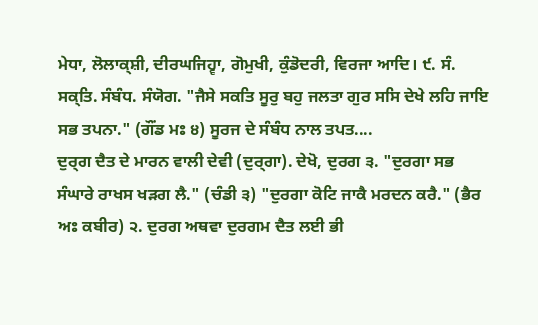ਮੇਧਾ, ਲੋਲਾਕ੍ਸ਼ੀ, ਦੀਰਘਜਿਹ੍ਵਾ, ਗੋਮੁਖੀ, ਕੁੰਡੋਦਰੀ, ਵਿਰਜਾ ਆਦਿ। ੯. ਸੰ. ਸਕ੍ਤਿ. ਸੰਬੰਧ. ਸੰਯੋਗ. "ਜੈਸੇ ਸਕਤਿ ਸੂਰੁ ਬਹੁ ਜਲਤਾ ਗੁਰ ਸਸਿ ਦੇਖੇ ਲਹਿ ਜਾਇ ਸਭ ਤਪਨਾ." (ਗੌਂਡ ਮਃ ੪) ਸੂਰਜ ਦੇ ਸੰਬੰਧ ਨਾਲ ਤਪਤ....
ਦੁਰ੍ਗ ਦੈਤ ਦੇ ਮਾਰਨ ਵਾਲੀ ਦੇਵੀ (ਦੁਰ੍ਗਾ). ਦੇਖੋ, ਦੁਰਗ ੩. "ਦੁਰਗਾ ਸਭ ਸੰਘਾਰੇ ਰਾਖਸ ਖੜਗ ਲੈ." (ਚੰਡੀ ੩) "ਦੁਰਗਾ ਕੋਟਿ ਜਾਕੈ ਮਰਦਨ ਕਰੈ." (ਭੈਰ ਅਃ ਕਬੀਰ) ੨. ਦੁਰਗ ਅਥਵਾ ਦੁਰਗਮ ਦੈਤ ਲਈ ਭੀ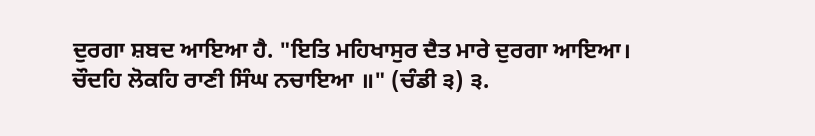ਦੁਰਗਾ ਸ਼ਬਦ ਆਇਆ ਹੈ. "ਇਤਿ ਮਹਿਖਾਸੁਰ ਦੈਤ ਮਾਰੇ ਦੁਰਗਾ ਆਇਆ। ਚੌਦਹਿ ਲੋਕਹਿ ਰਾਣੀ ਸਿੰਘ ਨਚਾਇਆ ॥" (ਚੰਡੀ ੩) ੩.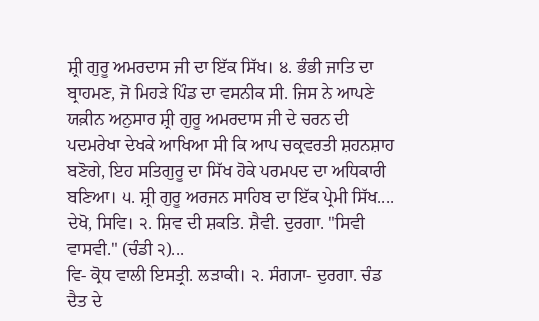ਸ਼੍ਰੀ ਗੁਰੂ ਅਮਰਦਾਸ ਜੀ ਦਾ ਇੱਕ ਸਿੱਖ। ੪. ਭੰਭੀ ਜਾਤਿ ਦਾ ਬ੍ਰਾਹਮਣ, ਜੋ ਮਿਹੜੇ ਪਿੰਡ ਦਾ ਵਸਨੀਕ ਸੀ. ਜਿਸ ਨੇ ਆਪਣੇ ਯਕ਼ੀਨ ਅਨੁਸਾਰ ਸ਼੍ਰੀ ਗੁਰੂ ਅਮਰਦਾਸ ਜੀ ਦੇ ਚਰਨ ਦੀ ਪਦਮਰੇਖਾ ਦੇਖਕੇ ਆਖਿਆ ਸੀ ਕਿ ਆਪ ਚਕ੍ਰਵਰਤੀ ਸ਼ਹਨਸ਼ਾਹ ਬਣੋਗੇ, ਇਹ ਸਤਿਗੁਰੂ ਦਾ ਸਿੱਖ ਹੋਕੇ ਪਰਮਪਦ ਦਾ ਅਧਿਕਾਰੀ ਬਣਿਆ। ੫. ਸ਼੍ਰੀ ਗੁਰੂ ਅਰਜਨ ਸਾਹਿਬ ਦਾ ਇੱਕ ਪ੍ਰੇਮੀ ਸਿੱਖ....
ਦੇਖੋ, ਸਿਵਿ। ੨. ਸ਼ਿਵ ਦੀ ਸ਼ਕਤਿ. ਸ਼ੈਵੀ. ਦੁਰਗਾ. "ਸਿਵੀ ਵਾਸਵੀ." (ਚੰਡੀ ੨)...
ਵਿ- ਕ੍ਰੋਧ ਵਾਲੀ ਇਸਤ੍ਰੀ. ਲੜਾਕੀ। ੨. ਸੰਗ੍ਯਾ- ਦੁਰਗਾ. ਚੰਡ ਦੈਤ ਦੇ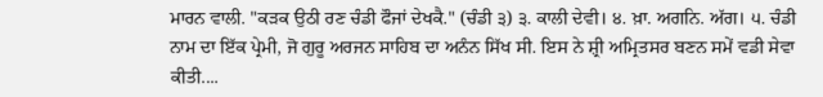ਮਾਰਨ ਵਾਲੀ. "ਕੜਕ ਉਠੀ ਰਣ ਚੰਡੀ ਫੌਜਾਂ ਦੇਖਕੈ." (ਚੰਡੀ ੩) ੩. ਕਾਲੀ ਦੇਵੀ। ੪. ਖ਼ਾ. ਅਗਨਿ. ਅੱਗ। ੫. ਚੰਡੀ ਨਾਮ ਦਾ ਇੱਕ ਪ੍ਰੇਮੀ, ਜੋ ਗੁਰੂ ਅਰਜਨ ਸਾਹਿਬ ਦਾ ਅਨੰਨ ਸਿੱਖ ਸੀ. ਇਸ ਨੇ ਸ਼੍ਰੀ ਅਮ੍ਰਿਤਸਰ ਬਣਨ ਸਮੇਂ ਵਡੀ ਸੇਵਾ ਕੀਤੀ....